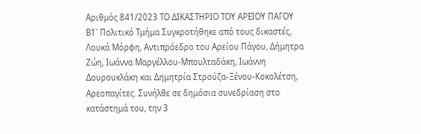Αριθμός 841/2023 ΤΟ ΔΙΚΑΣΤΗΡΙΟ ΤΟΥ ΑΡΕΙΟΥ ΠΑΓΟΥ Β1' Πολιτικό Τμήμα Συγκροτήθηκε από τους δικαστές, Λουκά Μόρφη, Αντιπρόεδρο του Αρείου Πάγου, Δήμητρα Ζώη, Ιωάννα Μαργέλλου-Μπουλταδάκη, Ιωάννη Δουρουκλάκη και Δημητρία Στρούζα-Ξένου-Κοκολέτση, Αρεοπαγίτες. Συνήλθε σε δημόσια συνεδρίαση στο κατάστημά του, την 3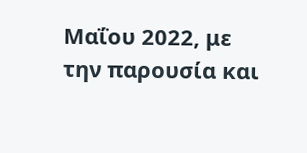Μαΐου 2022, με την παρουσία και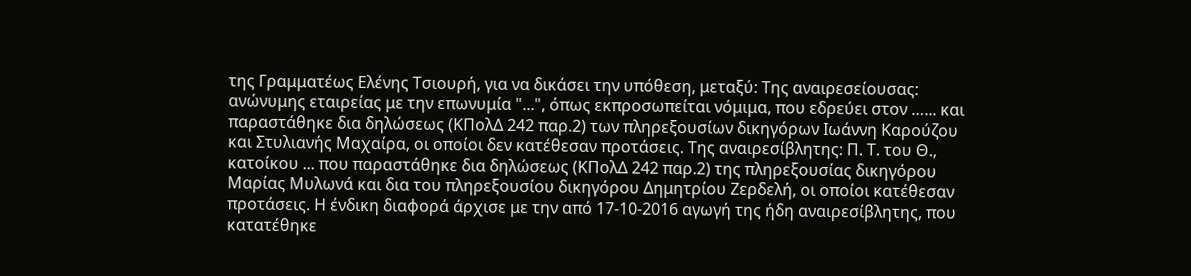της Γραμματέως Ελένης Τσιουρή, για να δικάσει την υπόθεση, μεταξύ: Της αναιρεσείουσας: ανώνυμης εταιρείας με την επωνυμία "...", όπως εκπροσωπείται νόμιμα, που εδρεύει στον …... και παραστάθηκε δια δηλώσεως (ΚΠολΔ 242 παρ.2) των πληρεξουσίων δικηγόρων Ιωάννη Καρούζου και Στυλιανής Μαχαίρα, οι οποίοι δεν κατέθεσαν προτάσεις. Της αναιρεσίβλητης: Π. Τ. του Θ., κατοίκου ... που παραστάθηκε δια δηλώσεως (ΚΠολΔ 242 παρ.2) της πληρεξουσίας δικηγόρου Μαρίας Μυλωνά και δια του πληρεξουσίου δικηγόρου Δημητρίου Ζερδελή, οι οποίοι κατέθεσαν προτάσεις. Η ένδικη διαφορά άρχισε με την από 17-10-2016 αγωγή της ήδη αναιρεσίβλητης, που κατατέθηκε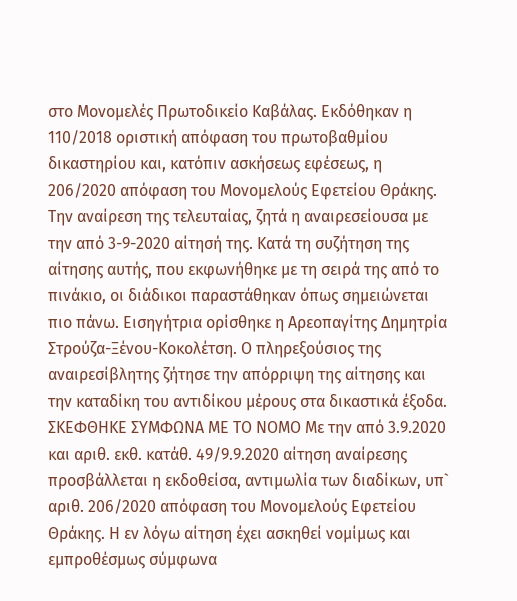στο Μονομελές Πρωτοδικείο Καβάλας. Εκδόθηκαν η 110/2018 οριστική απόφαση του πρωτοβαθμίου δικαστηρίου και, κατόπιν ασκήσεως εφέσεως, η 206/2020 απόφαση του Μονομελούς Εφετείου Θράκης. Την αναίρεση της τελευταίας, ζητά η αναιρεσείουσα με την από 3-9-2020 αίτησή της. Κατά τη συζήτηση της αίτησης αυτής, που εκφωνήθηκε με τη σειρά της από το πινάκιο, οι διάδικοι παραστάθηκαν όπως σημειώνεται πιο πάνω. Εισηγήτρια ορίσθηκε η Αρεοπαγίτης Δημητρία Στρούζα-Ξένου-Κοκολέτση. Ο πληρεξούσιος της αναιρεσίβλητης ζήτησε την απόρριψη της αίτησης και την καταδίκη του αντιδίκου μέρους στα δικαστικά έξοδα. ΣΚΕΦΘΗΚΕ ΣΥΜΦΩΝΑ ΜΕ ΤΟ ΝΟΜΟ Mε την από 3.9.2020 και αριθ. εκθ. κατάθ. 49/9.9.2020 αίτηση αναίρεσης προσβάλλεται η εκδοθείσα, αντιμωλία των διαδίκων, υπ` αριθ. 206/2020 απόφαση του Μονομελούς Εφετείου Θράκης. Η εν λόγω αίτηση έχει ασκηθεί νομίμως και εμπροθέσμως σύμφωνα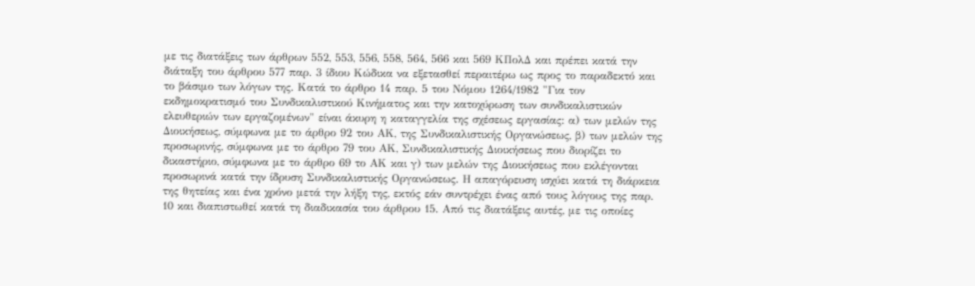με τις διατάξεις των άρθρων 552, 553, 556, 558, 564, 566 και 569 ΚΠολΔ και πρέπει κατά την διάταξη του άρθρου 577 παρ. 3 ίδιου Κώδικα να εξετασθεί περαιτέρω ως προς το παραδεκτό και το βάσιμο των λόγων της. Κατά το άρθρο 14 παρ. 5 του Νόμου 1264/1982 "Για τον εκδημοκρατισμό του Συνδικαλιστικού Κινήματος και την κατοχύρωση των συνδικαλιστικών ελευθεριών των εργαζομένων" είναι άκυρη η καταγγελία της σχέσεως εργασίας: α) των μελών της Διοικήσεως, σύμφωνα με το άρθρο 92 του ΑΚ, της Συνδικαλιστικής Οργανώσεως, β) των μελών της προσωρινής, σύμφωνα με το άρθρο 79 του ΑΚ, Συνδικαλιστικής Διοικήσεως που διορίζει το δικαστήριο, σύμφωνα με το άρθρο 69 το ΑΚ και γ) των μελών της Διοικήσεως που εκλέγονται προσωρινά κατά την ίδρυση Συνδικαλιστικής Οργανώσεως. Η απαγόρευση ισχύει κατά τη διάρκεια της θητείας και ένα χρόνο μετά την λήξη της, εκτός εάν συντρέχει ένας από τους λόγους της παρ. 10 και διαπιστωθεί κατά τη διαδικασία του άρθρου 15. Από τις διατάξεις αυτές, με τις οποίες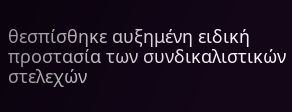θεσπίσθηκε αυξημένη ειδική προστασία των συνδικαλιστικών στελεχών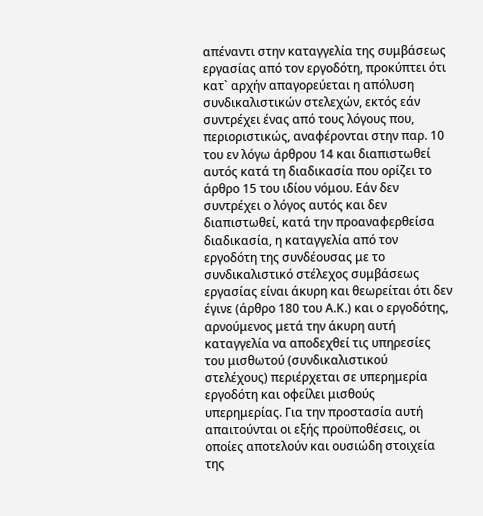απέναντι στην καταγγελία της συμβάσεως εργασίας από τον εργοδότη, προκύπτει ότι κατ` αρχήν απαγορεύεται η απόλυση συνδικαλιστικών στελεχών, εκτός εάν συντρέχει ένας από τους λόγους που, περιοριστικώς, αναφέρονται στην παρ. 10 του εν λόγω άρθρου 14 και διαπιστωθεί αυτός κατά τη διαδικασία που ορίζει το άρθρο 15 του ιδίου νόμου. Εάν δεν συντρέχει ο λόγος αυτός και δεν διαπιστωθεί, κατά την προαναφερθείσα διαδικασία, η καταγγελία από τον εργοδότη της συνδέουσας με το συνδικαλιστικό στέλεχος συμβάσεως εργασίας είναι άκυρη και θεωρείται ότι δεν έγινε (άρθρο 180 του Α.Κ.) και ο εργοδότης, αρνούμενος μετά την άκυρη αυτή καταγγελία να αποδεχθεί τις υπηρεσίες του μισθωτού (συνδικαλιστικού στελέχους) περιέρχεται σε υπερημερία εργοδότη και οφείλει μισθούς υπερημερίας. Για την προστασία αυτή απαιτούνται οι εξής προϋποθέσεις, οι οποίες αποτελούν και ουσιώδη στοιχεία της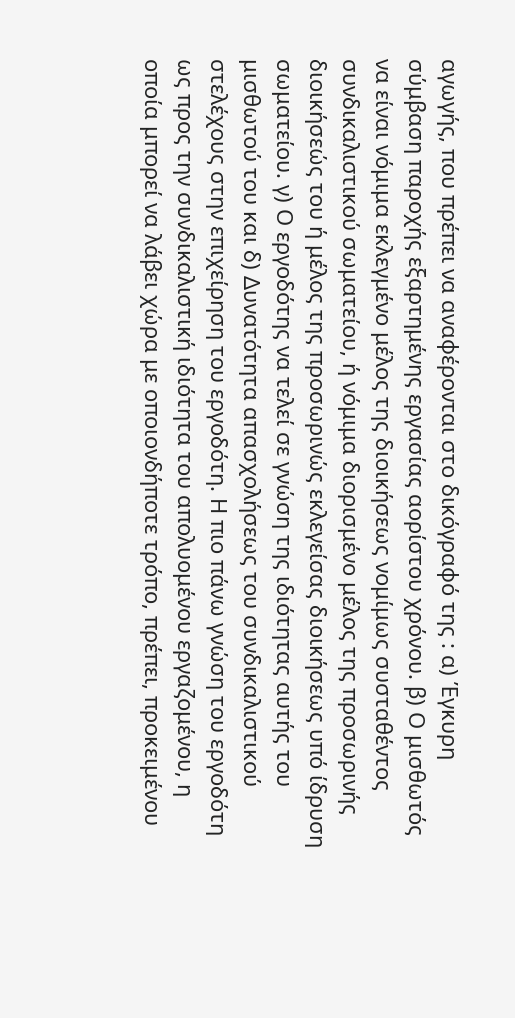αγωγής, που πρέπει να αναφέρονται στο δικόγραφό της : α) Έγκυρη σύμβαση παροχής εξαρτημένης εργασίας αορίστου χρόνου. β) Ο μισθωτός να είναι νόμιμα εκλεγμένο μέλος της διοικήσεως νομίμως συσταθέντος συνδικαλιστικού σωματείου, ή νόμιμα διορισμένο μέλος της προσωρινής διοικήσεώς του ή μέλος της προσωρινώς εκλεγείσας διοικήσεως υπό ίδρυση σωματείου. γ) Ο εργοδότης να τελεί σε γνώση της ιδιότητας αυτής του μισθωτού του και δ) Δυνατότητα απασχολήσεως του συνδικαλιστικού στελέχους στην επιχείρηση του εργοδότη. Η πιο πάνω γνώση του εργοδότη ως προς την συνδικαλιστική ιδιότητα του απολυομένου εργαζομένου, η οποία μπορεί να λάβει χώρα με οποιονδήποτε τρόπο, πρέπει, προκειμένου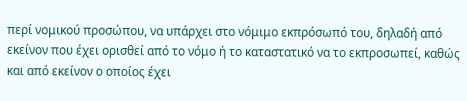περί νομικού προσώπου, να υπάρχει στο νόμιμο εκπρόσωπό του, δηλαδή από εκείνον που έχει ορισθεί από το νόμο ή το καταστατικό να το εκπροσωπεί, καθώς και από εκείνον ο οποίος έχει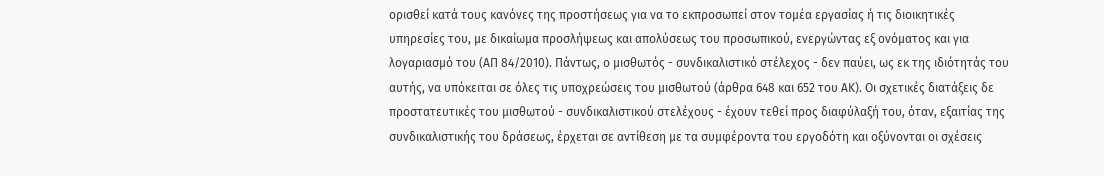ορισθεί κατά τους κανόνες της προστήσεως για να το εκπροσωπεί στον τομέα εργασίας ή τις διοικητικές υπηρεσίες του, με δικαίωμα προσλήψεως και απολύσεως του προσωπικού, ενεργώντας εξ ονόματος και για λογαριασμό του (ΑΠ 84/2010). Πάντως, ο μισθωτός - συνδικαλιστικό στέλεχος - δεν παύει, ως εκ της ιδιότητάς του αυτής, να υπόκειται σε όλες τις υποχρεώσεις του μισθωτού (άρθρα 648 και 652 του ΑΚ). Οι σχετικές διατάξεις δε προστατευτικές του μισθωτού - συνδικαλιστικού στελέχους - έχουν τεθεί προς διαφύλαξή του, όταν, εξαιτίας της συνδικαλιστικής του δράσεως, έρχεται σε αντίθεση με τα συμφέροντα του εργοδότη και οξύνονται οι σχέσεις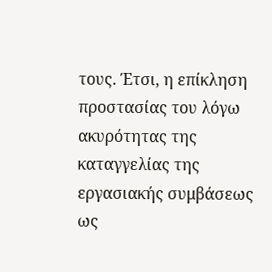τους. Έτσι, η επίκληση προστασίας του λόγω ακυρότητας της καταγγελίας της εργασιακής συμβάσεως ως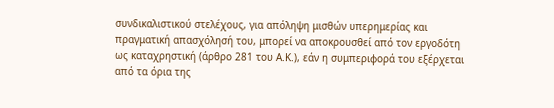συνδικαλιστικού στελέχους, για απόληψη μισθών υπερημερίας και πραγματική απασχόλησή του, μπορεί να αποκρουσθεί από τον εργοδότη ως καταχρηστική (άρθρο 281 του Α.Κ.), εάν η συμπεριφορά του εξέρχεται από τα όρια της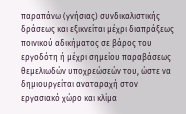παραπάνω (γνήσιας) συνδικαλιστικής δράσεως και εξικνείται μέχρι διαπράξεως ποινικού αδικήματος σε βάρος του εργοδότη ή μέχρι σημείου παραβάσεως θεμελιωδών υποχρεώσεών του, ώστε να δημιουργείται αναταραχή στον εργασιακό χώρο και κλίμα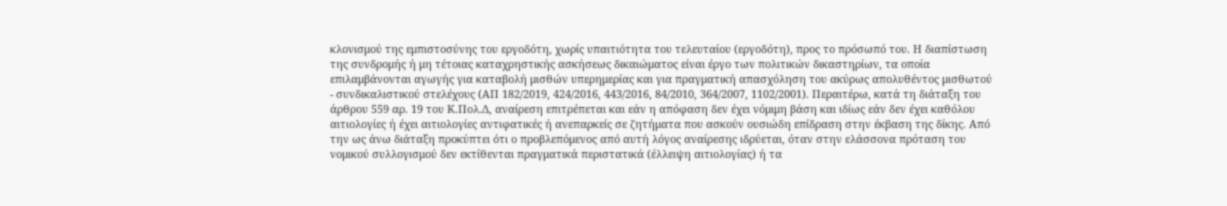κλονισμού της εμπιστοσύνης του εργοδότη, χωρίς υπαιτιότητα του τελευταίου (εργοδότη), προς το πρόσωπό του. Η διαπίστωση της συνδρομής ή μη τέτοιας καταχρηστικής ασκήσεως δικαιώματος είναι έργο των πολιτικών δικαστηρίων, τα οποία επιλαμβάνονται αγωγής για καταβολή μισθών υπερημερίας και για πραγματική απασχόληση του ακύρως απολυθέντος μισθωτού - συνδικαλιστικού στελέχους (ΑΠ 182/2019, 424/2016, 443/2016, 84/2010, 364/2007, 1102/2001). Περαιτέρω, κατά τη διάταξη του άρθρου 559 αρ. 19 του Κ.Πολ.Δ, αναίρεση επιτρέπεται και εάν η απόφαση δεν έχει νόμιμη βάση και ιδίως εάν δεν έχει καθόλου αιτιολογίες ή έχει αιτιολογίες αντιφατικές ή ανεπαρκείς σε ζητήματα που ασκούν ουσιώδη επίδραση στην έκβαση της δίκης. Από την ως άνω διάταξη προκύπτει ότι ο προβλεπόμενος από αυτή λόγος αναίρεσης ιδρύεται, όταν στην ελάσσονα πρόταση του νομικού συλλογισμού δεν εκτίθενται πραγματικά περιστατικά (έλλειψη αιτιολογίας) ή τα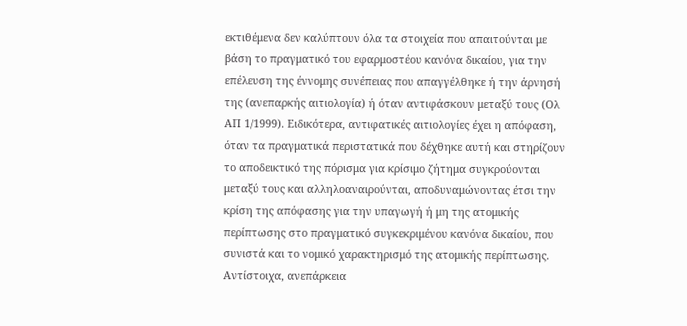εκτιθέμενα δεν καλύπτουν όλα τα στοιχεία που απαιτούνται με βάση το πραγματικό του εφαρμοστέου κανόνα δικαίου, για την επέλευση της έννομης συνέπειας που απαγγέλθηκε ή την άρνησή της (ανεπαρκής αιτιολογία) ή όταν αντιφάσκουν μεταξύ τους (Ολ ΑΠ 1/1999). Ειδικότερα, αντιφατικές αιτιολογίες έχει η απόφαση, όταν τα πραγματικά περιστατικά που δέχθηκε αυτή και στηρίζουν το αποδεικτικό της πόρισμα για κρίσιμο ζήτημα συγκρούονται μεταξύ τους και αλληλοαναιρούνται, αποδυναμώνοντας έτσι την κρίση της απόφασης για την υπαγωγή ή μη της ατομικής περίπτωσης στο πραγματικό συγκεκριμένου κανόνα δικαίου, που συνιστά και το νομικό χαρακτηρισμό της ατομικής περίπτωσης. Αντίστοιχα, ανεπάρκεια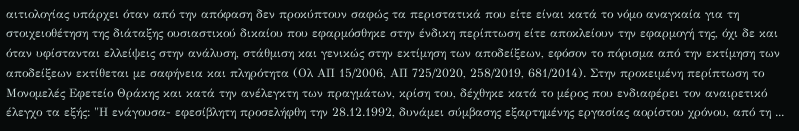αιτιολογίας υπάρχει όταν από την απόφαση δεν προκύπτουν σαφώς τα περιστατικά που είτε είναι κατά το νόμο αναγκαία για τη στοιχειοθέτηση της διάταξης ουσιαστικού δικαίου που εφαρμόσθηκε στην ένδικη περίπτωση είτε αποκλείουν την εφαρμογή της, όχι δε και όταν υφίστανται ελλείψεις στην ανάλυση, στάθμιση και γενικώς στην εκτίμηση των αποδείξεων, εφόσον το πόρισμα από την εκτίμηση των αποδείξεων εκτίθεται με σαφήνεια και πληρότητα (Ολ ΑΠ 15/2006, ΑΠ 725/2020, 258/2019, 681/2014). Στην προκειμένη περίπτωση το Μονομελές Εφετείο Θράκης και κατά την ανέλεγκτη των πραγμάτων, κρίση του, δέχθηκε κατά το μέρος που ενδιαφέρει τον αναιρετικό έλεγχο τα εξής: "Η ενάγουσα- εφεσίβλητη προσελήφθη την 28.12.1992, δυνάμει σύμβασης εξαρτημένης εργασίας αορίστου χρόνου, από τη ...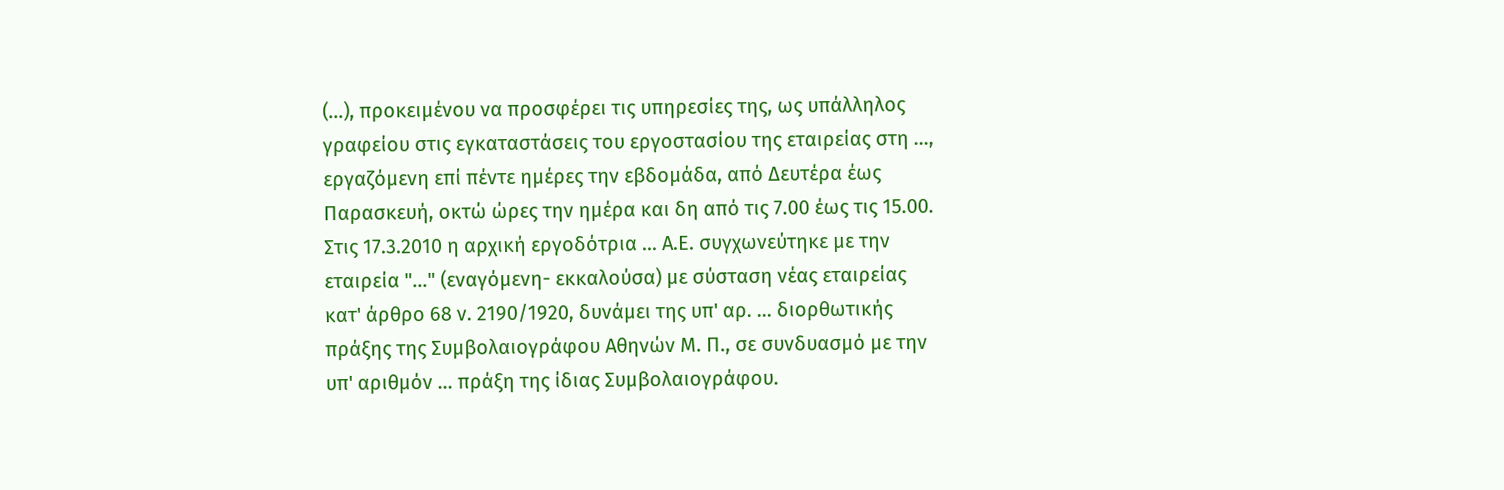(...), προκειμένου να προσφέρει τις υπηρεσίες της, ως υπάλληλος γραφείου στις εγκαταστάσεις του εργοστασίου της εταιρείας στη ..., εργαζόμενη επί πέντε ημέρες την εβδομάδα, από Δευτέρα έως Παρασκευή, οκτώ ώρες την ημέρα και δη από τις 7.00 έως τις 15.00. Στις 17.3.2010 η αρχική εργοδότρια ... Α.Ε. συγχωνεύτηκε με την εταιρεία "..." (εναγόμενη- εκκαλούσα) με σύσταση νέας εταιρείας κατ' άρθρο 68 ν. 2190/1920, δυνάμει της υπ' αρ. ... διορθωτικής πράξης της Συμβολαιογράφου Αθηνών Μ. Π., σε συνδυασμό με την υπ' αριθμόν ... πράξη της ίδιας Συμβολαιογράφου.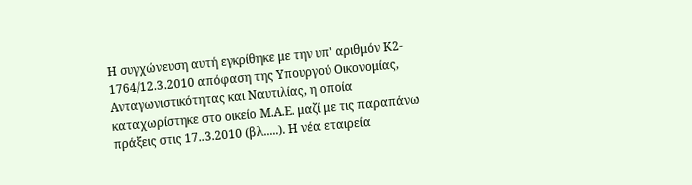Η συγχώνευση αυτή εγκρίθηκε με την υπ' αριθμόν Κ2- 1764/12.3.2010 απόφαση της Υπουργού Οικονομίας, Ανταγωνιστικότητας και Ναυτιλίας, η οποία καταχωρίστηκε στο οικείο Μ.Α.Ε. μαζί με τις παραπάνω πράξεις στις 17..3.2010 (βλ.....). Η νέα εταιρεία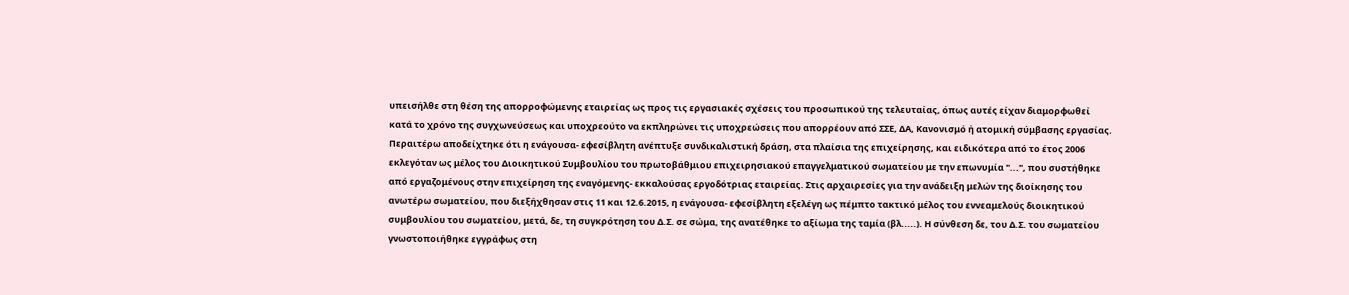υπεισήλθε στη θέση της απορροφώμενης εταιρείας ως προς τις εργασιακές σχέσεις του προσωπικού της τελευταίας, όπως αυτές είχαν διαμορφωθεί κατά το χρόνο της συγχωνεύσεως και υποχρεούτο να εκπληρώνει τις υποχρεώσεις που απορρέουν από ΣΣΕ, ΔΑ, Κανονισμό ή ατομική σύμβασης εργασίας. Περαιτέρω αποδείχτηκε ότι η ενάγουσα- εφεσίβλητη ανέπτυξε συνδικαλιστική δράση, στα πλαίσια της επιχείρησης, και ειδικότερα από το έτος 2006 εκλεγόταν ως μέλος του Διοικητικού Συμβουλίου του πρωτοβάθμιου επιχειρησιακού επαγγελματικού σωματείου με την επωνυμία "...", που συστήθηκε από εργαζομένους στην επιχείρηση της εναγόμενης- εκκαλούσας εργοδότριας εταιρείας. Στις αρχαιρεσίες για την ανάδειξη μελών της διοίκησης του ανωτέρω σωματείου, που διεξήχθησαν στις 11 και 12.6.2015, η ενάγουσα- εφεσίβλητη εξελέγη ως πέμπτο τακτικό μέλος του εννεαμελούς διοικητικού συμβουλίου του σωματείου, μετά, δε, τη συγκρότηση του Δ.Σ. σε σώμα, της ανατέθηκε το αξίωμα της ταμία (βλ.....). Η σύνθεση δε, του Δ.Σ. του σωματείου γνωστοποιήθηκε εγγράφως στη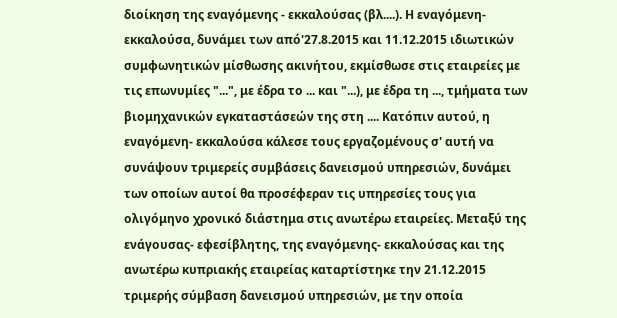διοίκηση της εναγόμενης - εκκαλούσας (βλ....). Η εναγόμενη- εκκαλούσα, δυνάμει των από'27.8.2015 και 11.12.2015 ιδιωτικών συμφωνητικών μίσθωσης ακινήτου, εκμίσθωσε στις εταιρείες με τις επωνυμίες "...", με έδρα το ... και "...), με έδρα τη ..., τμήματα των βιομηχανικών εγκαταστάσεών της στη .... Κατόπιν αυτού, η εναγόμενη- εκκαλούσα κάλεσε τους εργαζομένους σ' αυτή να συνάψουν τριμερείς συμβάσεις δανεισμού υπηρεσιών, δυνάμει των οποίων αυτοί θα προσέφεραν τις υπηρεσίες τους για ολιγόμηνο χρονικό διάστημα στις ανωτέρω εταιρείες. Μεταξύ της ενάγουσας- εφεσίβλητης, της εναγόμενης- εκκαλούσας και της ανωτέρω κυπριακής εταιρείας καταρτίστηκε την 21.12.2015 τριμερής σύμβαση δανεισμού υπηρεσιών, με την οποία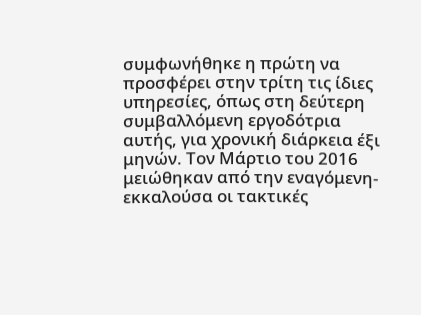συμφωνήθηκε η πρώτη να προσφέρει στην τρίτη τις ίδιες υπηρεσίες, όπως στη δεύτερη συμβαλλόμενη εργοδότρια αυτής, για χρονική διάρκεια έξι μηνών. Τον Μάρτιο του 2016 μειώθηκαν από την εναγόμενη- εκκαλούσα οι τακτικές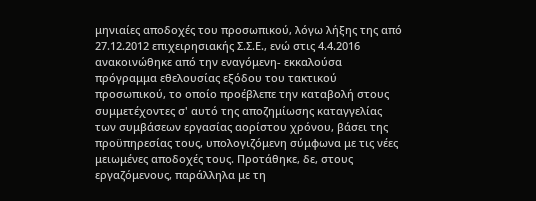μηνιαίες αποδοχές του προσωπικού, λόγω λήξης της από 27.12.2012 επιχειρησιακής Σ.Σ.Ε., ενώ στις 4.4.2016 ανακοινώθηκε από την εναγόμενη- εκκαλούσα πρόγραμμα εθελουσίας εξόδου του τακτικού προσωπικού, το οποίο προέβλεπε την καταβολή στους συμμετέχοντες σ' αυτό της αποζημίωσης καταγγελίας των συμβάσεων εργασίας αορίστου χρόνου, βάσει της προϋπηρεσίας τους, υπολογιζόμενη σύμφωνα με τις νέες μειωμένες αποδοχές τους. Προτάθηκε, δε, στους εργαζόμενους, παράλληλα με τη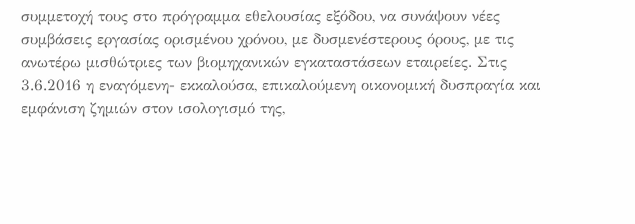συμμετοχή τους στο πρόγραμμα εθελουσίας εξόδου, να συνάψουν νέες συμβάσεις εργασίας ορισμένου χρόνου, με δυσμενέστερους όρους, με τις ανωτέρω μισθώτριες των βιομηχανικών εγκαταστάσεων εταιρείες. Στις 3.6.2016 η εναγόμενη- εκκαλούσα, επικαλούμενη οικονομική δυσπραγία και εμφάνιση ζημιών στον ισολογισμό της,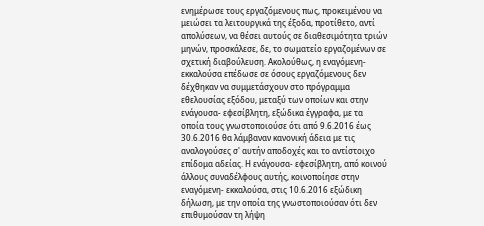ενημέρωσε τους εργαζόμενους πως, προκειμένου να μειώσει τα λειτουργικά της έξοδα, προτίθετο, αντί απολύσεων, να θέσει αυτούς σε διαθεσιμότητα τριών μηνών, προσκάλεσε, δε, το σωματείο εργαζομένων σε σχετική διαβούλευση. Ακολούθως, η εναγόμενη- εκκαλούσα επέδωσε σε όσους εργαζόμενους δεν δέχθηκαν να συμμετάσχουν στο πρόγραμμα εθελουσίας εξόδου, μεταξύ των οποίων και στην ενάγουσα- εφεσίβλητη, εξώδικα έγγραφα, με τα οποία τους γνωστοποιούσε ότι από 9.6.2016 έως 30.6.2016 θα λάμβαναν κανονική άδεια με τις αναλογούσες σ' αυτήν αποδοχές και το αντίστοιχο επίδομα αδείας. Η ενάγουσα- εφεσίβλητη, από κοινού άλλους συναδέλφους αυτής, κοινοποίησε στην εναγόμενη- εκκαλούσα, στις 10.6.2016 εξώδικη δήλωση, με την οποία της γνωστοποιούσαν ότι δεν επιθυμούσαν τη λήψη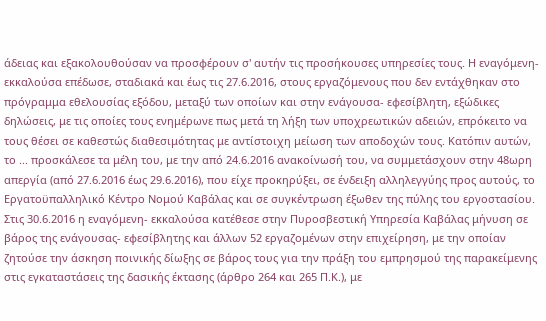άδειας και εξακολουθούσαν να προσφέρουν σ' αυτήν τις προσήκουσες υπηρεσίες τους. Η εναγόμενη- εκκαλούσα επέδωσε, σταδιακά και έως τις 27.6.2016, στους εργαζόμενους που δεν εντάχθηκαν στο πρόγραμμα εθελουσίας εξόδου, μεταξύ των οποίων και στην ενάγουσα- εφεσίβλητη, εξώδικες δηλώσεις, με τις οποίες τους ενημέρωνε πως μετά τη λήξη των υποχρεωτικών αδειών, επρόκειτο να τους θέσει σε καθεστώς διαθεσιμότητας με αντίστοιχη μείωση των αποδοχών τους. Κατόπιν αυτών, το ... προσκάλεσε τα μέλη του, με την από 24.6.2016 ανακοίνωσή του, να συμμετάσχουν στην 48ωρη απεργία (από 27.6.2016 έως 29.6.2016), που είχε προκηρύξει, σε ένδειξη αλληλεγγύης προς αυτούς, το Εργατοϋπαλληλικό Κέντρο Νομού Καβάλας και σε συγκέντρωση έξωθεν της πύλης του εργοστασίου. Στις 30.6.2016 η εναγόμενη- εκκαλούσα κατέθεσε στην Πυροσβεστική Υπηρεσία Καβάλας μήνυση σε βάρος της ενάγουσας- εφεσίβλητης και άλλων 52 εργαζομένων στην επιχείρηση, με την οποίαν ζητούσε την άσκηση ποινικής δίωξης σε βάρος τους για την πράξη του εμπρησμού της παρακείμενης στις εγκαταστάσεις της δασικής έκτασης (άρθρο 264 και 265 Π.Κ.), με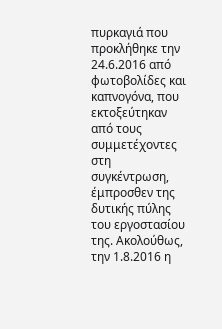πυρκαγιά που προκλήθηκε την 24.6.2016 από φωτοβολίδες και καπνογόνα, που εκτοξεύτηκαν από τους συμμετέχοντες στη συγκέντρωση, έμπροσθεν της δυτικής πύλης του εργοστασίου της. Ακολούθως, την 1.8.2016 η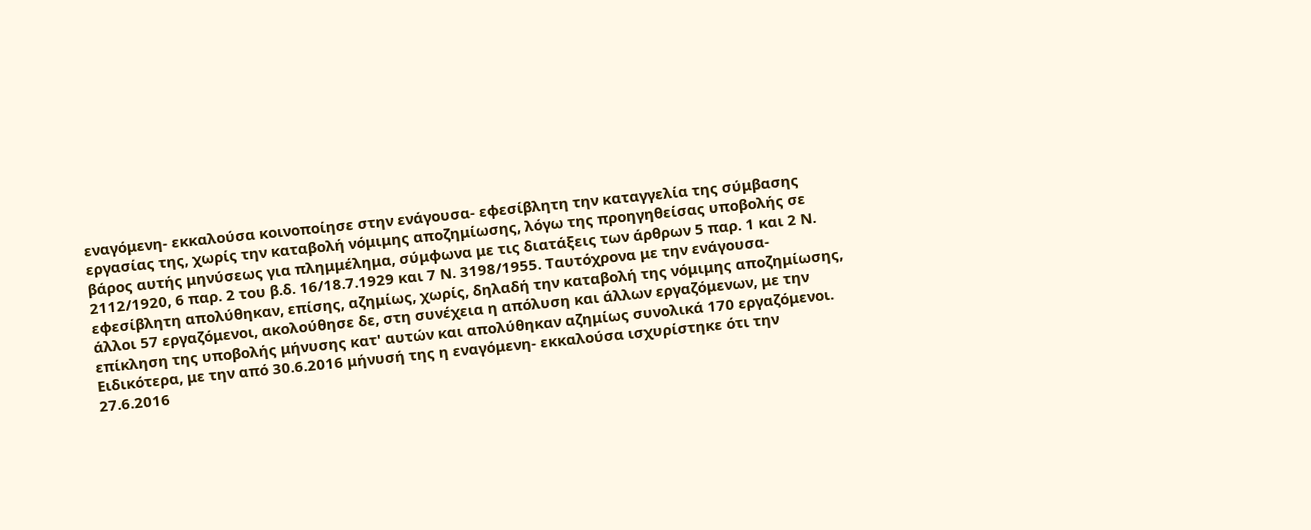εναγόμενη- εκκαλούσα κοινοποίησε στην ενάγουσα- εφεσίβλητη την καταγγελία της σύμβασης εργασίας της, χωρίς την καταβολή νόμιμης αποζημίωσης, λόγω της προηγηθείσας υποβολής σε βάρος αυτής μηνύσεως για πλημμέλημα, σύμφωνα με τις διατάξεις των άρθρων 5 παρ. 1 και 2 Ν. 2112/1920, 6 παρ. 2 του β.δ. 16/18.7.1929 και 7 Ν. 3198/1955. Ταυτόχρονα με την ενάγουσα- εφεσίβλητη απολύθηκαν, επίσης, αζημίως, χωρίς, δηλαδή την καταβολή της νόμιμης αποζημίωσης, άλλοι 57 εργαζόμενοι, ακολούθησε δε, στη συνέχεια η απόλυση και άλλων εργαζόμενων, με την επίκληση της υποβολής μήνυσης κατ' αυτών και απολύθηκαν αζημίως συνολικά 170 εργαζόμενοι. Ειδικότερα, με την από 30.6.2016 μήνυσή της η εναγόμενη- εκκαλούσα ισχυρίστηκε ότι την 27.6.2016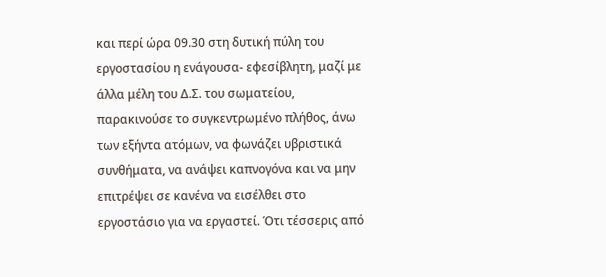και περί ώρα 09.30 στη δυτική πύλη του εργοστασίου η ενάγουσα- εφεσίβλητη, μαζί με άλλα μέλη του Δ.Σ. του σωματείου, παρακινούσε το συγκεντρωμένο πλήθος, άνω των εξήντα ατόμων, να φωνάζει υβριστικά συνθήματα, να ανάψει καπνογόνα και να μην επιτρέψει σε κανένα να εισέλθει στο εργοστάσιο για να εργαστεί. Ότι τέσσερις από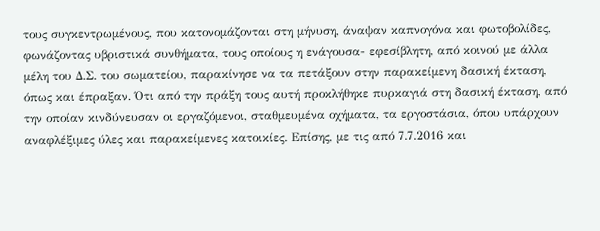τους συγκεντρωμένους, που κατονομάζονται στη μήνυση, άναψαν καπνογόνα και φωτοβολίδες, φωνάζοντας υβριστικά συνθήματα, τους οποίους η ενάγουσα- εφεσίβλητη, από κοινού με άλλα μέλη του Δ.Σ. του σωματείου, παρακίνησε να τα πετάξουν στην παρακείμενη δασική έκταση, όπως και έπραξαν. Ότι από την πράξη τους αυτή προκλήθηκε πυρκαγιά στη δασική έκταση, από την οποίαν κινδύνευσαν οι εργαζόμενοι, σταθμευμένα οχήματα, τα εργοστάσια, όπου υπάρχουν αναφλέξιμες ύλες και παρακείμενες κατοικίες. Επίσης, με τις από 7.7.2016 και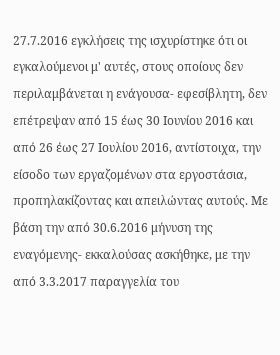27.7.2016 εγκλήσεις της ισχυρίστηκε ότι οι εγκαλούμενοι μ' αυτές, στους οποίους δεν περιλαμβάνεται η ενάγουσα- εφεσίβλητη, δεν επέτρεψαν από 15 έως 30 Ιουνίου 2016 και από 26 έως 27 Ιουλίου 2016, αντίστοιχα, την είσοδο των εργαζομένων στα εργοστάσια, προπηλακίζοντας και απειλώντας αυτούς. Με βάση την από 30.6.2016 μήνυση της εναγόμενης- εκκαλούσας ασκήθηκε, με την από 3.3.2017 παραγγελία του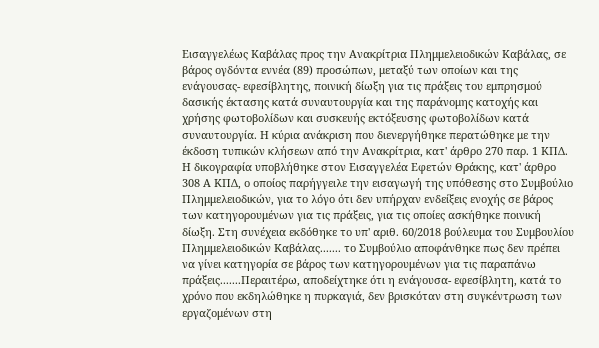Εισαγγελέως Καβάλας προς την Ανακρίτρια Πλημμελειοδικών Καβάλας, σε βάρος ογδόντα εννέα (89) προσώπων, μεταξύ των οποίων και της ενάγουσας- εφεσίβλητης, ποινική δίωξη για τις πράξεις του εμπρησμού δασικής έκτασης κατά συναυτουργία και της παράνομης κατοχής και χρήσης φωτοβολίδων και συσκευής εκτόξευσης φωτοβολίδων κατά συναυτουργία. Η κύρια ανάκριση που διενεργήθηκε περατώθηκε με την έκδοση τυπικών κλήσεων από την Ανακρίτρια, κατ' άρθρο 270 παρ. 1 ΚΠΔ. Η δικογραφία υποβλήθηκε στον Εισαγγελέα Εφετών Θράκης, κατ' άρθρο 308 Α ΚΠΔ, ο οποίος παρήγγειλε την εισαγωγή της υπόθεσης στο Συμβούλιο Πλημμελειοδικών, για το λόγο ότι δεν υπήρχαν ενδείξεις ενοχής σε βάρος των κατηγορουμένων για τις πράξεις, για τις οποίες ασκήθηκε ποινική δίωξη. Στη συνέχεια εκδόθηκε το υπ' αριθ. 60/2018 βούλευμα του Συμβουλίου Πλημμελειοδικών Καβάλας....... το Συμβούλιο αποφάνθηκε πως δεν πρέπει να γίνει κατηγορία σε βάρος των κατηγορουμένων για τις παραπάνω πράξεις.......Περαιτέρω, αποδείχτηκε ότι η ενάγουσα- εφεσίβλητη, κατά το χρόνο που εκδηλώθηκε η πυρκαγιά, δεν βρισκόταν στη συγκέντρωση των εργαζομένων στη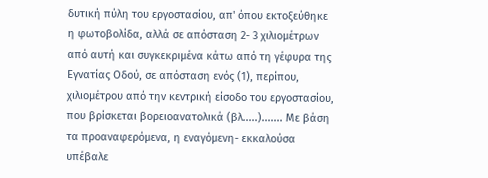δυτική πύλη του εργοστασίου, απ' όπου εκτοξεύθηκε η φωτοβολίδα, αλλά σε απόσταση 2- 3 χιλιομέτρων από αυτή και συγκεκριμένα κάτω από τη γέφυρα της Εγνατίας Οδού, σε απόσταση ενός (1), περίπου, χιλιομέτρου από την κεντρική είσοδο του εργοστασίου, που βρίσκεται βορειοανατολικά (βλ.....)....... Με βάση τα προαναφερόμενα, η εναγόμενη- εκκαλούσα υπέβαλε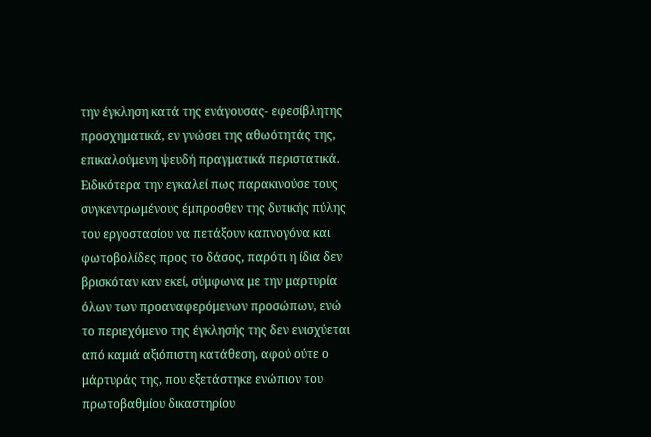την έγκληση κατά της ενάγουσας- εφεσίβλητης προσχηματικά, εν γνώσει της αθωότητάς της, επικαλούμενη ψευδή πραγματικά περιστατικά. Ειδικότερα την εγκαλεί πως παρακινούσε τους συγκεντρωμένους έμπροσθεν της δυτικής πύλης του εργοστασίου να πετάξουν καπνογόνα και φωτοβολίδες προς το δάσος, παρότι η ίδια δεν βρισκόταν καν εκεί, σύμφωνα με την μαρτυρία όλων των προαναφερόμενων προσώπων, ενώ το περιεχόμενο της έγκλησής της δεν ενισχύεται από καμιά αξιόπιστη κατάθεση, αφού ούτε ο μάρτυράς της, που εξετάστηκε ενώπιον του πρωτοβαθμίου δικαστηρίου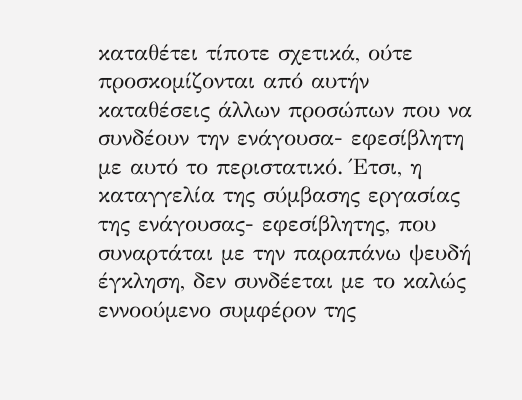καταθέτει τίποτε σχετικά, ούτε προσκομίζονται από αυτήν καταθέσεις άλλων προσώπων που να συνδέουν την ενάγουσα- εφεσίβλητη με αυτό το περιστατικό. Έτσι, η καταγγελία της σύμβασης εργασίας της ενάγουσας- εφεσίβλητης, που συναρτάται με την παραπάνω ψευδή έγκληση, δεν συνδέεται με το καλώς εννοούμενο συμφέρον της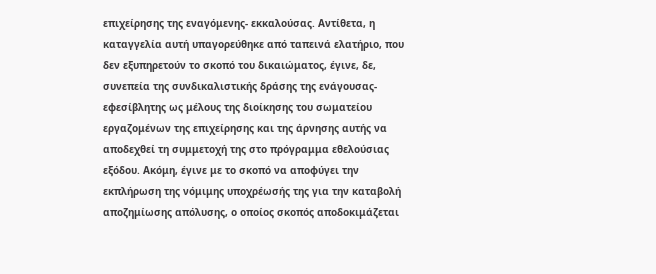επιχείρησης της εναγόμενης- εκκαλούσας. Αντίθετα, η καταγγελία αυτή υπαγορεύθηκε από ταπεινά ελατήριο, που δεν εξυπηρετούν το σκοπό του δικαιώματος, έγινε, δε, συνεπεία της συνδικαλιστικής δράσης της ενάγουσας- εφεσίβλητης ως μέλους της διοίκησης του σωματείου εργαζομένων της επιχείρησης και της άρνησης αυτής να αποδεχθεί τη συμμετοχή της στο πρόγραμμα εθελούσιας εξόδου. Ακόμη, έγινε με το σκοπό να αποφύγει την εκπλήρωση της νόμιμης υποχρέωσής της για την καταβολή αποζημίωσης απόλυσης, ο οποίος σκοπός αποδοκιμάζεται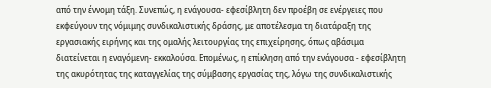από την έννομη τάξη. Συνεπώς, η ενάγουσα- εφεσίβλητη δεν προέβη σε ενέργειες που εκφεύγουν της νόμιμης συνδικαλιστικής δράσης, με αποτέλεσμα τη διατάραξη της εργασιακής ειρήνης και της ομαλής λειτουργίας της επιχείρησης, όπως αβάσιμα διατείνεται η εναγόμενη- εκκαλούσα. Επομένως, η επίκληση από την ενάγουσα - εφεσίβλητη της ακυρότητας της καταγγελίας της σύμβασης εργασίας της, λόγω της συνδικαλιστικής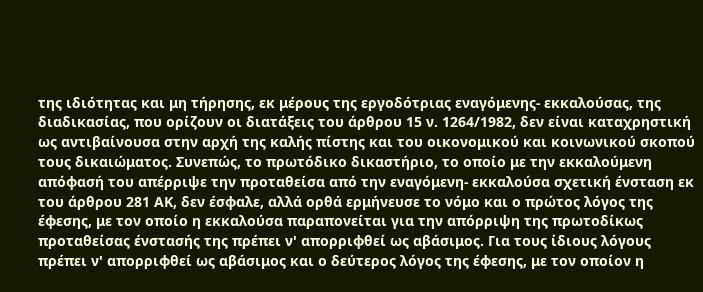της ιδιότητας και μη τήρησης, εκ μέρους της εργοδότριας εναγόμενης- εκκαλούσας, της διαδικασίας, που ορίζουν οι διατάξεις του άρθρου 15 ν. 1264/1982, δεν είναι καταχρηστική ως αντιβαίνουσα στην αρχή της καλής πίστης και του οικονομικού και κοινωνικού σκοπού τους δικαιώματος. Συνεπώς, το πρωτόδικο δικαστήριο, το οποίο με την εκκαλούμενη απόφασή του απέρριψε την προταθείσα από την εναγόμενη- εκκαλούσα σχετική ένσταση εκ του άρθρου 281 ΑΚ, δεν έσφαλε, αλλά ορθά ερμήνευσε το νόμο και ο πρώτος λόγος της έφεσης, με τον οποίο η εκκαλούσα παραπονείται για την απόρριψη της πρωτοδίκως προταθείσας ένστασής της πρέπει ν' απορριφθεί ως αβάσιμος. Για τους ίδιους λόγους πρέπει ν' απορριφθεί ως αβάσιμος και ο δεύτερος λόγος της έφεσης, με τον οποίον η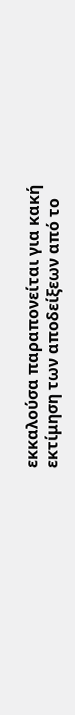εκκαλούσα παραπονείται για κακή εκτίμηση των αποδείξεων από το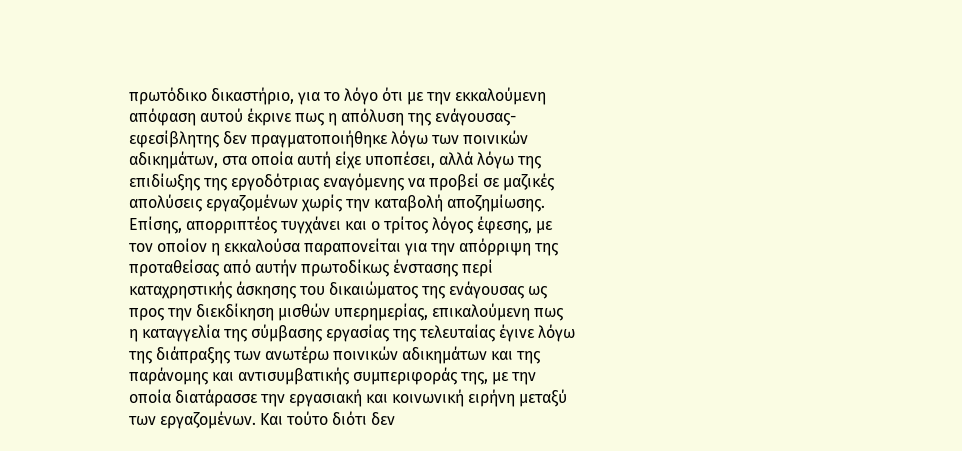πρωτόδικο δικαστήριο, για το λόγο ότι με την εκκαλούμενη απόφαση αυτού έκρινε πως η απόλυση της ενάγουσας- εφεσίβλητης δεν πραγματοποιήθηκε λόγω των ποινικών αδικημάτων, στα οποία αυτή είχε υποπέσει, αλλά λόγω της επιδίωξης της εργοδότριας εναγόμενης να προβεί σε μαζικές απολύσεις εργαζομένων χωρίς την καταβολή αποζημίωσης. Επίσης, απορριπτέος τυγχάνει και ο τρίτος λόγος έφεσης, με τον οποίον η εκκαλούσα παραπονείται για την απόρριψη της προταθείσας από αυτήν πρωτοδίκως ένστασης περί καταχρηστικής άσκησης του δικαιώματος της ενάγουσας ως προς την διεκδίκηση μισθών υπερημερίας, επικαλούμενη πως η καταγγελία της σύμβασης εργασίας της τελευταίας έγινε λόγω της διάπραξης των ανωτέρω ποινικών αδικημάτων και της παράνομης και αντισυμβατικής συμπεριφοράς της, με την οποία διατάρασσε την εργασιακή και κοινωνική ειρήνη μεταξύ των εργαζομένων. Και τούτο διότι δεν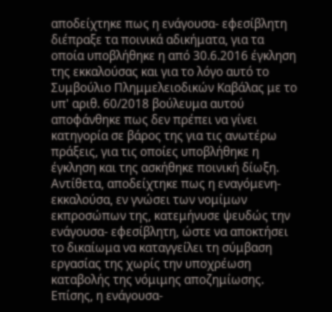αποδείχτηκε πως η ενάγουσα- εφεσίβλητη διέπραξε τα ποινικά αδικήματα, για τα οποία υποβλήθηκε η από 30.6.2016 έγκληση της εκκαλούσας και για το λόγο αυτό το Συμβούλιο Πλημμελειοδικών Καβάλας με το υπ' αριθ. 60/2018 βούλευμα αυτού αποφάνθηκε πως δεν πρέπει να γίνει κατηγορία σε βάρος της για τις ανωτέρω πράξεις, για τις οποίες υποβλήθηκε η έγκληση και της ασκήθηκε ποινική δίωξη. Αντίθετα, αποδείχτηκε πως η εναγόμενη- εκκαλούσα, εν γνώσει των νομίμων εκπροσώπων της, κατεμήνυσε ψευδώς την ενάγουσα- εφεσίβλητη, ώστε να αποκτήσει το δικαίωμα να καταγγείλει τη σύμβαση εργασίας της χωρίς την υποχρέωση καταβολής της νόμιμης αποζημίωσης. Επίσης, η ενάγουσα-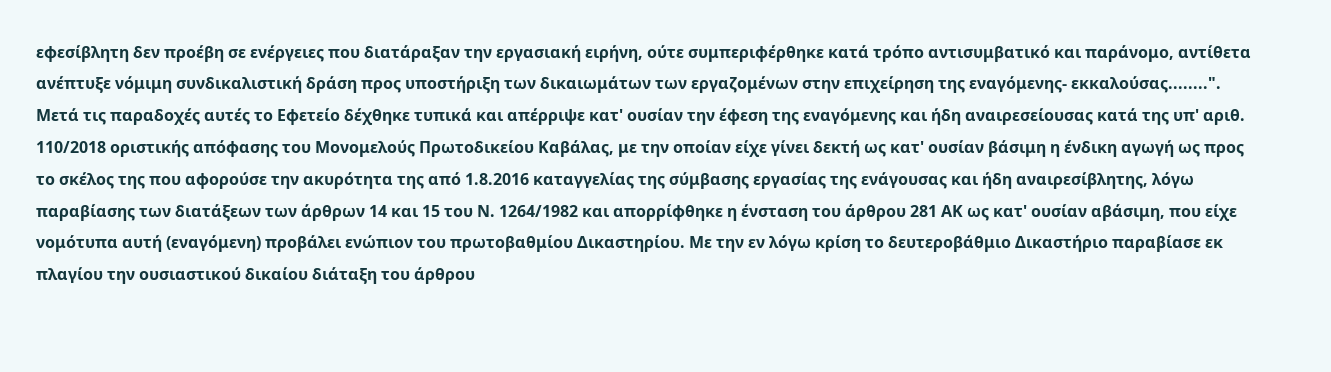εφεσίβλητη δεν προέβη σε ενέργειες που διατάραξαν την εργασιακή ειρήνη, ούτε συμπεριφέρθηκε κατά τρόπο αντισυμβατικό και παράνομο, αντίθετα ανέπτυξε νόμιμη συνδικαλιστική δράση προς υποστήριξη των δικαιωμάτων των εργαζομένων στην επιχείρηση της εναγόμενης- εκκαλούσας........". Μετά τις παραδοχές αυτές το Εφετείο δέχθηκε τυπικά και απέρριψε κατ' ουσίαν την έφεση της εναγόμενης και ήδη αναιρεσείουσας κατά της υπ' αριθ. 110/2018 οριστικής απόφασης του Μονομελούς Πρωτοδικείου Καβάλας, με την οποίαν είχε γίνει δεκτή ως κατ' ουσίαν βάσιμη η ένδικη αγωγή ως προς το σκέλος της που αφορούσε την ακυρότητα της από 1.8.2016 καταγγελίας της σύμβασης εργασίας της ενάγουσας και ήδη αναιρεσίβλητης, λόγω παραβίασης των διατάξεων των άρθρων 14 και 15 του Ν. 1264/1982 και απορρίφθηκε η ένσταση του άρθρου 281 ΑΚ ως κατ' ουσίαν αβάσιμη, που είχε νομότυπα αυτή (εναγόμενη) προβάλει ενώπιον του πρωτοβαθμίου Δικαστηρίου. Με την εν λόγω κρίση το δευτεροβάθμιο Δικαστήριο παραβίασε εκ πλαγίου την ουσιαστικού δικαίου διάταξη του άρθρου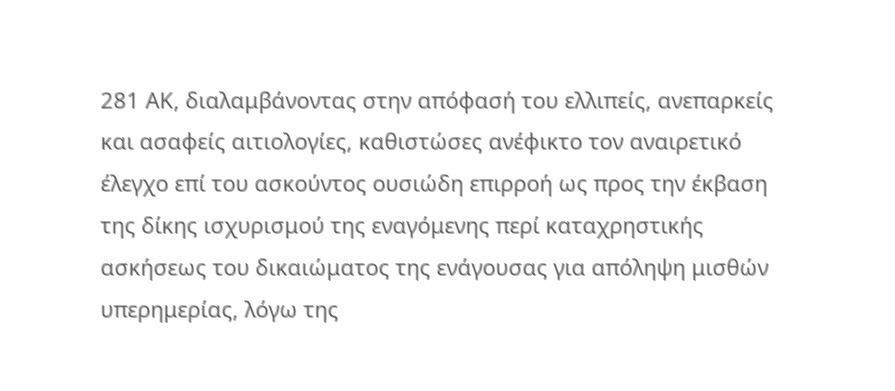281 ΑΚ, διαλαμβάνοντας στην απόφασή του ελλιπείς, ανεπαρκείς και ασαφείς αιτιολογίες, καθιστώσες ανέφικτο τον αναιρετικό έλεγχο επί του ασκούντος ουσιώδη επιρροή ως προς την έκβαση της δίκης ισχυρισμού της εναγόμενης περί καταχρηστικής ασκήσεως του δικαιώματος της ενάγουσας για απόληψη μισθών υπερημερίας, λόγω της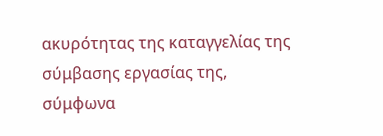ακυρότητας της καταγγελίας της σύμβασης εργασίας της, σύμφωνα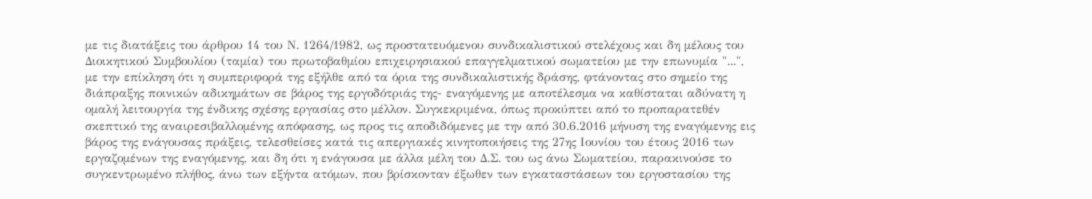με τις διατάξεις του άρθρου 14 του Ν. 1264/1982, ως προστατευόμενου συνδικαλιστικού στελέχους και δη μέλους του Διοικητικού Συμβουλίου (ταμία) του πρωτοβαθμίου επιχειρησιακού επαγγελματικού σωματείου με την επωνυμία "...", με την επίκληση ότι η συμπεριφορά της εξήλθε από τα όρια της συνδικαλιστικής δράσης, φτάνοντας στο σημείο της διάπραξης ποινικών αδικημάτων σε βάρος της εργοδότριάς της- εναγόμενης με αποτέλεσμα να καθίσταται αδύνατη η ομαλή λειτουργία της ένδικης σχέσης εργασίας στο μέλλον. Συγκεκριμένα, όπως προκύπτει από το προπαρατεθέν σκεπτικό της αναιρεσιβαλλομένης απόφασης, ως προς τις αποδιδόμενες με την από 30.6.2016 μήνυση της εναγόμενης εις βάρος της ενάγουσας πράξεις, τελεσθείσες κατά τις απεργιακές κινητοποιήσεις της 27ης Ιουνίου του έτους 2016 των εργαζομένων της εναγόμενης, και δη ότι η ενάγουσα με άλλα μέλη του Δ.Σ. του ως άνω Σωματείου, παρακινούσε το συγκεντρωμένο πλήθος, άνω των εξήντα ατόμων, που βρίσκονταν έξωθεν των εγκαταστάσεων του εργοστασίου της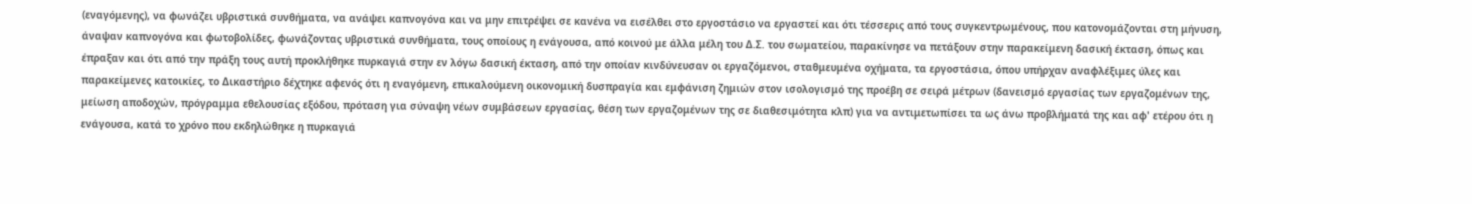(εναγόμενης), να φωνάζει υβριστικά συνθήματα, να ανάψει καπνογόνα και να μην επιτρέψει σε κανένα να εισέλθει στο εργοστάσιο να εργαστεί και ότι τέσσερις από τους συγκεντρωμένους, που κατονομάζονται στη μήνυση, άναψαν καπνογόνα και φωτοβολίδες, φωνάζοντας υβριστικά συνθήματα, τους οποίους η ενάγουσα, από κοινού με άλλα μέλη του Δ.Σ. του σωματείου, παρακίνησε να πετάξουν στην παρακείμενη δασική έκταση, όπως και έπραξαν και ότι από την πράξη τους αυτή προκλήθηκε πυρκαγιά στην εν λόγω δασική έκταση, από την οποίαν κινδύνευσαν οι εργαζόμενοι, σταθμευμένα οχήματα, τα εργοστάσια, όπου υπήρχαν αναφλέξιμες ύλες και παρακείμενες κατοικίες, το Δικαστήριο δέχτηκε αφενός ότι η εναγόμενη, επικαλούμενη οικονομική δυσπραγία και εμφάνιση ζημιών στον ισολογισμό της προέβη σε σειρά μέτρων (δανεισμό εργασίας των εργαζομένων της, μείωση αποδοχών, πρόγραμμα εθελουσίας εξόδου, πρόταση για σύναψη νέων συμβάσεων εργασίας, θέση των εργαζομένων της σε διαθεσιμότητα κλπ) για να αντιμετωπίσει τα ως άνω προβλήματά της και αφ' ετέρου ότι η ενάγουσα, κατά το χρόνο που εκδηλώθηκε η πυρκαγιά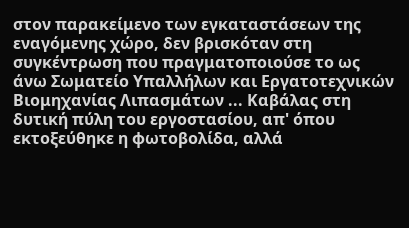στον παρακείμενο των εγκαταστάσεων της εναγόμενης χώρο, δεν βρισκόταν στη συγκέντρωση που πραγματοποιούσε το ως άνω Σωματείο Υπαλλήλων και Εργατοτεχνικών Βιομηχανίας Λιπασμάτων ... Καβάλας στη δυτική πύλη του εργοστασίου, απ' όπου εκτοξεύθηκε η φωτοβολίδα, αλλά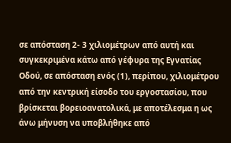σε απόσταση 2- 3 χιλιομέτρων από αυτή και συγκεκριμένα κάτω από γέφυρα της Εγνατίας Οδού, σε απόσταση ενός (1), περίπου, χιλιομέτρου από την κεντρική είσοδο του εργοστασίου, που βρίσκεται βορειοανατολικά, με αποτέλεσμα η ως άνω μήνυση να υποβλήθηκε από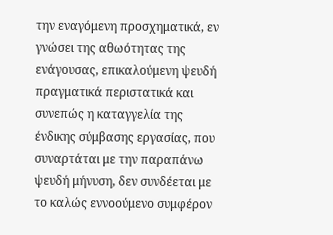την εναγόμενη προσχηματικά, εν γνώσει της αθωότητας της ενάγουσας, επικαλούμενη ψευδή πραγματικά περιστατικά και συνεπώς η καταγγελία της ένδικης σύμβασης εργασίας, που συναρτάται με την παραπάνω ψευδή μήνυση, δεν συνδέεται με το καλώς εννοούμενο συμφέρον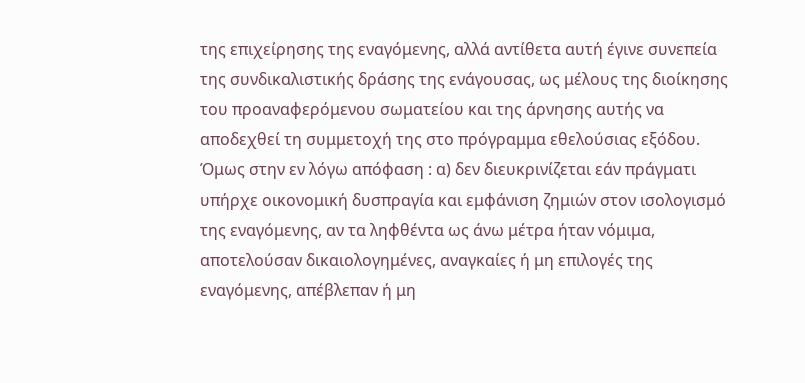της επιχείρησης της εναγόμενης, αλλά αντίθετα αυτή έγινε συνεπεία της συνδικαλιστικής δράσης της ενάγουσας, ως μέλους της διοίκησης του προαναφερόμενου σωματείου και της άρνησης αυτής να αποδεχθεί τη συμμετοχή της στο πρόγραμμα εθελούσιας εξόδου. Όμως στην εν λόγω απόφαση : α) δεν διευκρινίζεται εάν πράγματι υπήρχε οικονομική δυσπραγία και εμφάνιση ζημιών στον ισολογισμό της εναγόμενης, αν τα ληφθέντα ως άνω μέτρα ήταν νόμιμα, αποτελούσαν δικαιολογημένες, αναγκαίες ή μη επιλογές της εναγόμενης, απέβλεπαν ή μη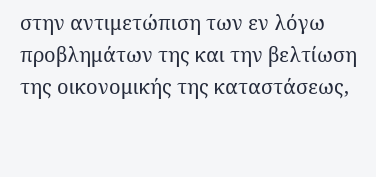στην αντιμετώπιση των εν λόγω προβλημάτων της και την βελτίωση της οικονομικής της καταστάσεως,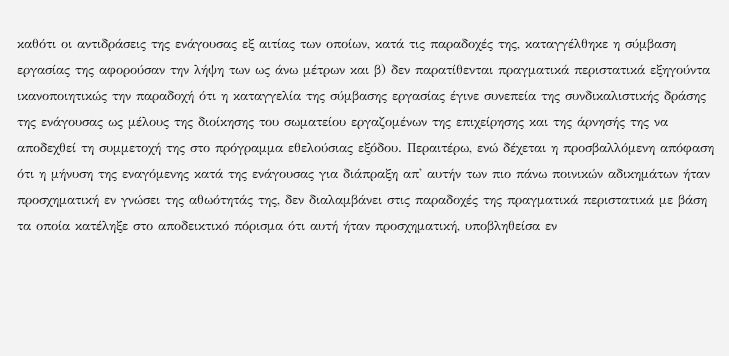καθότι οι αντιδράσεις της ενάγουσας εξ αιτίας των οποίων, κατά τις παραδοχές της, καταγγέλθηκε η σύμβαση εργασίας της αφορούσαν την λήψη των ως άνω μέτρων και β) δεν παρατίθενται πραγματικά περιστατικά εξηγούντα ικανοποιητικώς την παραδοχή ότι η καταγγελία της σύμβασης εργασίας έγινε συνεπεία της συνδικαλιστικής δράσης της ενάγουσας ως μέλους της διοίκησης του σωματείου εργαζομένων της επιχείρησης και της άρνησής της να αποδεχθεί τη συμμετοχή της στο πρόγραμμα εθελούσιας εξόδου. Περαιτέρω, ενώ δέχεται η προσβαλλόμενη απόφαση ότι η μήνυση της εναγόμενης κατά της ενάγουσας για διάπραξη απ' αυτήν των πιο πάνω ποινικών αδικημάτων ήταν προσχηματική εν γνώσει της αθωότητάς της, δεν διαλαμβάνει στις παραδοχές της πραγματικά περιστατικά με βάση τα οποία κατέληξε στο αποδεικτικό πόρισμα ότι αυτή ήταν προσχηματική, υποβληθείσα εν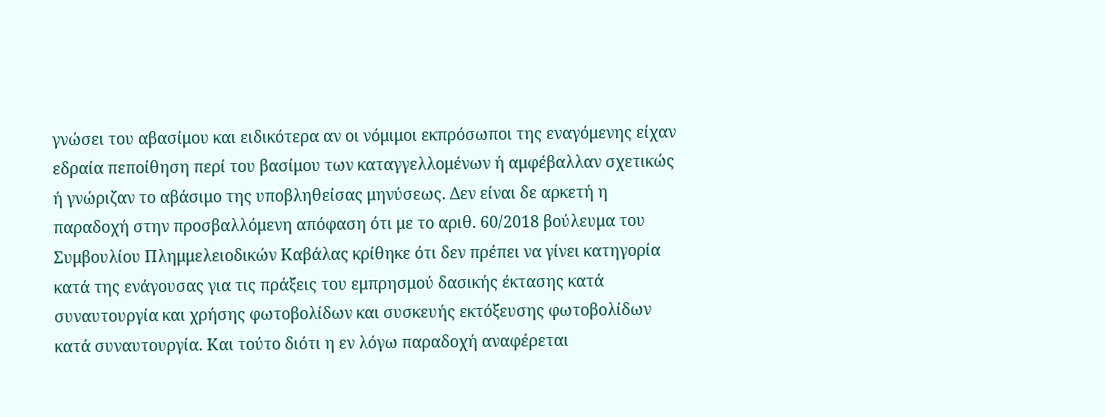γνώσει του αβασίμου και ειδικότερα αν οι νόμιμοι εκπρόσωποι της εναγόμενης είχαν εδραία πεποίθηση περί του βασίμου των καταγγελλομένων ή αμφέβαλλαν σχετικώς ή γνώριζαν το αβάσιμο της υποβληθείσας μηνύσεως. Δεν είναι δε αρκετή η παραδοχή στην προσβαλλόμενη απόφαση ότι με το αριθ. 60/2018 βούλευμα του Συμβουλίου Πλημμελειοδικών Καβάλας κρίθηκε ότι δεν πρέπει να γίνει κατηγορία κατά της ενάγουσας για τις πράξεις του εμπρησμού δασικής έκτασης κατά συναυτουργία και χρήσης φωτοβολίδων και συσκευής εκτόξευσης φωτοβολίδων κατά συναυτουργία. Και τούτο διότι η εν λόγω παραδοχή αναφέρεται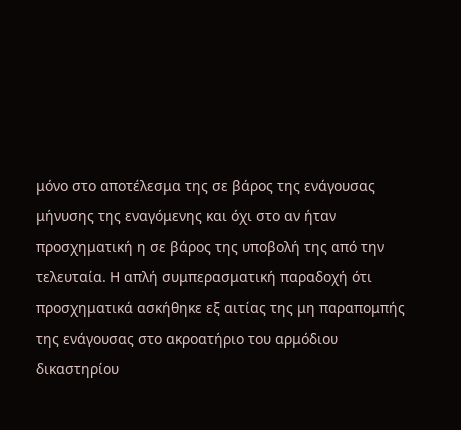μόνο στο αποτέλεσμα της σε βάρος της ενάγουσας μήνυσης της εναγόμενης και όχι στο αν ήταν προσχηματική η σε βάρος της υποβολή της από την τελευταία. Η απλή συμπερασματική παραδοχή ότι προσχηματικά ασκήθηκε εξ αιτίας της μη παραπομπής της ενάγουσας στο ακροατήριο του αρμόδιου δικαστηρίου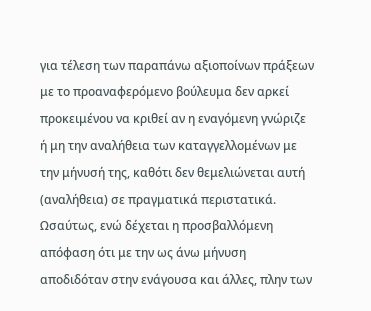για τέλεση των παραπάνω αξιοποίνων πράξεων με το προαναφερόμενο βούλευμα δεν αρκεί προκειμένου να κριθεί αν η εναγόμενη γνώριζε ή μη την αναλήθεια των καταγγελλομένων με την μήνυσή της, καθότι δεν θεμελιώνεται αυτή (αναλήθεια) σε πραγματικά περιστατικά. Ωσαύτως, ενώ δέχεται η προσβαλλόμενη απόφαση ότι με την ως άνω μήνυση αποδιδόταν στην ενάγουσα και άλλες, πλην των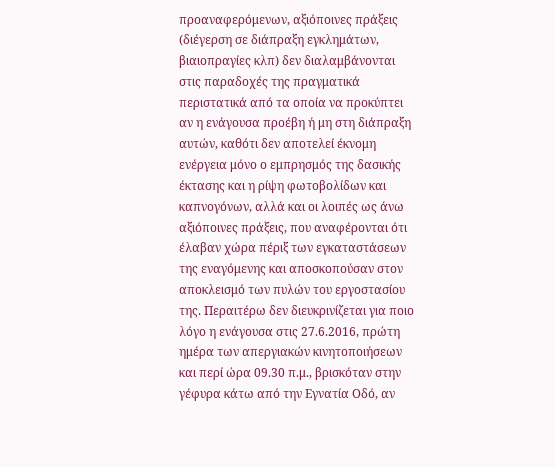προαναφερόμενων, αξιόποινες πράξεις (διέγερση σε διάπραξη εγκλημάτων, βιαιοπραγίες κλπ) δεν διαλαμβάνονται στις παραδοχές της πραγματικά περιστατικά από τα οποία να προκύπτει αν η ενάγουσα προέβη ή μη στη διάπραξη αυτών, καθότι δεν αποτελεί έκνομη ενέργεια μόνο ο εμπρησμός της δασικής έκτασης και η ρίψη φωτοβολίδων και καπνογόνων, αλλά και οι λοιπές ως άνω αξιόποινες πράξεις, που αναφέρονται ότι έλαβαν χώρα πέριξ των εγκαταστάσεων της εναγόμενης και αποσκοπούσαν στον αποκλεισμό των πυλών του εργοστασίου της. Περαιτέρω δεν διευκρινίζεται για ποιο λόγο η ενάγουσα στις 27.6.2016, πρώτη ημέρα των απεργιακών κινητοποιήσεων και περί ώρα 09.30 π.μ., βρισκόταν στην γέφυρα κάτω από την Εγνατία Οδό, αν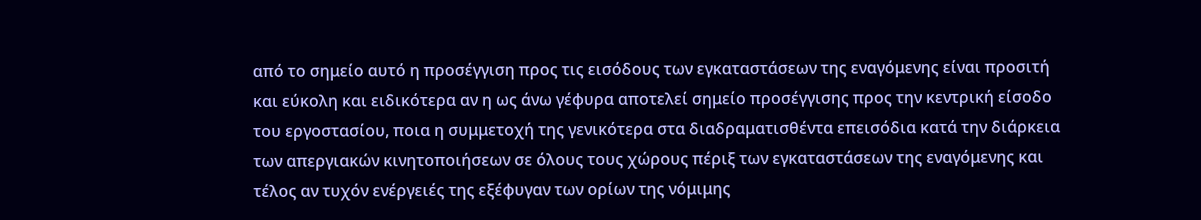από το σημείο αυτό η προσέγγιση προς τις εισόδους των εγκαταστάσεων της εναγόμενης είναι προσιτή και εύκολη και ειδικότερα αν η ως άνω γέφυρα αποτελεί σημείο προσέγγισης προς την κεντρική είσοδο του εργοστασίου, ποια η συμμετοχή της γενικότερα στα διαδραματισθέντα επεισόδια κατά την διάρκεια των απεργιακών κινητοποιήσεων σε όλους τους χώρους πέριξ των εγκαταστάσεων της εναγόμενης και τέλος αν τυχόν ενέργειές της εξέφυγαν των ορίων της νόμιμης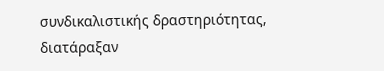συνδικαλιστικής δραστηριότητας, διατάραξαν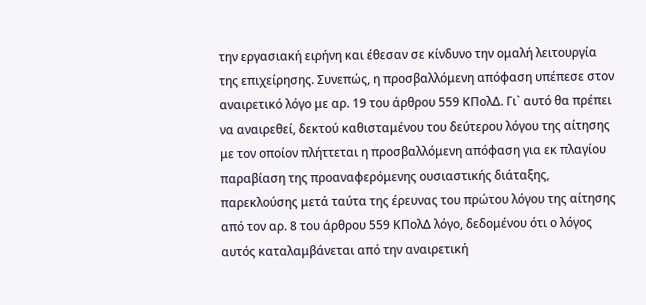την εργασιακή ειρήνη και έθεσαν σε κίνδυνο την ομαλή λειτουργία της επιχείρησης. Συνεπώς, η προσβαλλόμενη απόφαση υπέπεσε στον αναιρετικό λόγο με αρ. 19 του άρθρου 559 ΚΠολΔ. Γι` αυτό θα πρέπει να αναιρεθεί, δεκτού καθισταμένου του δεύτερου λόγου της αίτησης με τον οποίον πλήττεται η προσβαλλόμενη απόφαση για εκ πλαγίου παραβίαση της προαναφερόμενης ουσιαστικής διάταξης, παρεκλούσης μετά ταύτα της έρευνας του πρώτου λόγου της αίτησης από τον αρ. 8 του άρθρου 559 ΚΠολΔ λόγο, δεδομένου ότι ο λόγος αυτός καταλαμβάνεται από την αναιρετική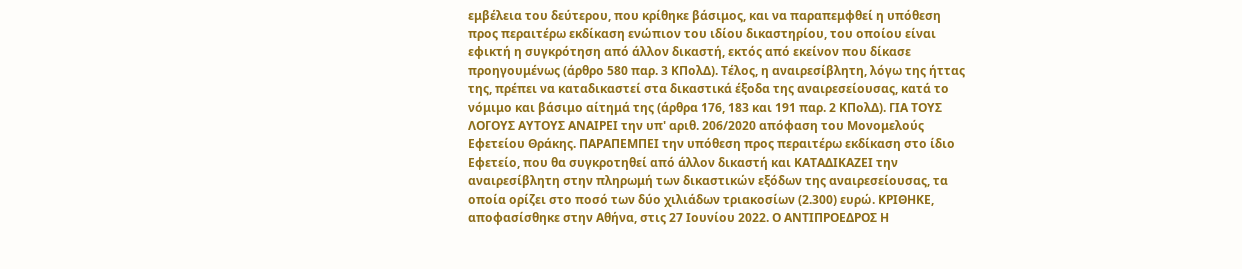εμβέλεια του δεύτερου, που κρίθηκε βάσιμος, και να παραπεμφθεί η υπόθεση προς περαιτέρω εκδίκαση ενώπιον του ιδίου δικαστηρίου, του οποίου είναι εφικτή η συγκρότηση από άλλον δικαστή, εκτός από εκείνον που δίκασε προηγουμένως (άρθρο 580 παρ. 3 ΚΠολΔ). Τέλος, η αναιρεσίβλητη, λόγω της ήττας της, πρέπει να καταδικαστεί στα δικαστικά έξοδα της αναιρεσείουσας, κατά το νόμιμο και βάσιμο αίτημά της (άρθρα 176, 183 και 191 παρ. 2 ΚΠολΔ). ΓΙΑ ΤΟΥΣ ΛΟΓΟΥΣ ΑΥΤΟΥΣ ΑΝΑΙΡΕΙ την υπ' αριθ. 206/2020 απόφαση του Μονομελούς Εφετείου Θράκης. ΠΑΡΑΠΕΜΠΕΙ την υπόθεση προς περαιτέρω εκδίκαση στο ίδιο Εφετείο, που θα συγκροτηθεί από άλλον δικαστή και ΚΑΤΑΔΙΚΑΖΕΙ την αναιρεσίβλητη στην πληρωμή των δικαστικών εξόδων της αναιρεσείουσας, τα οποία ορίζει στο ποσό των δύο χιλιάδων τριακοσίων (2.300) ευρώ. ΚΡΙΘΗΚΕ, αποφασίσθηκε στην Αθήνα, στις 27 Ιουνίου 2022. Ο ΑΝΤΙΠΡΟΕΔΡΟΣ Η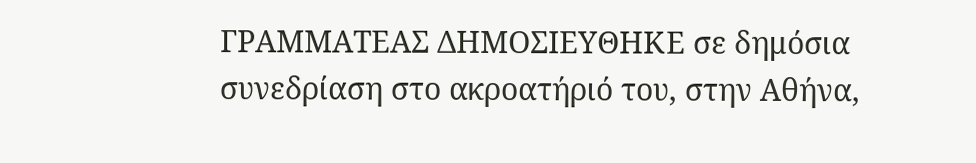ΓΡΑΜΜΑΤΕΑΣ ΔΗΜΟΣΙΕΥΘΗΚΕ σε δημόσια συνεδρίαση στο ακροατήριό του, στην Αθήνα,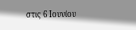στις 6 Ιουνίου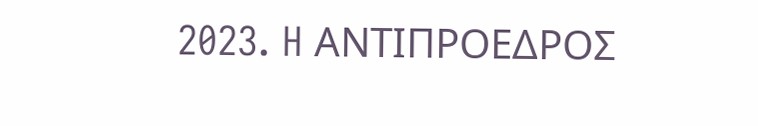2023. H ΑΝΤΙΠΡΟΕΔΡΟΣ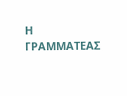Η ΓΡΑΜΜΑΤΕΑΣ